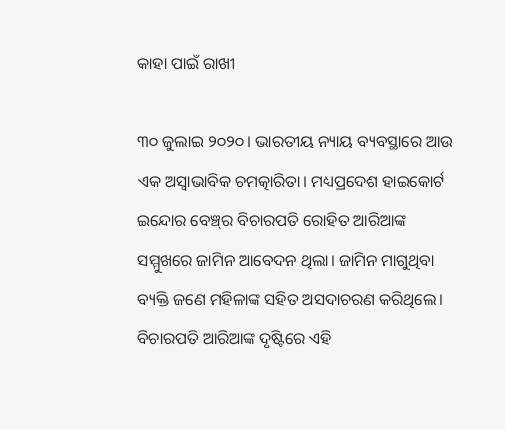କାହା ପାଇଁ ରାଖୀ

୩୦ ଜୁଲାଇ ୨୦୨୦। ଭାରତୀୟ ନ୍ୟାୟ ବ୍ୟବସ୍ଥାରେ ଆଉ ଏକ ଅସ୍ବାଭାବିକ ଚମତ୍କାରିତା। ମଧ୍ୟପ୍ରଦେଶ ହାଇକୋର୍ଟ ଇନ୍ଦୋର ବେଞ୍ଚ୍‌ର ବିଚାରପତି ରୋହିତ ଆରିଆଙ୍କ ସମ୍ମୁଖରେ ଜାମିନ ଆବେଦନ ଥିଲା। ଜାମିନ ମାଗୁଥିବା ବ୍ୟକ୍ତି ଜଣେ ମହିଳାଙ୍କ ସହିତ ଅସଦାଚରଣ କରିଥିଲେ। ବିଚାରପତି ଆରିଆଙ୍କ ଦୃଷ୍ଟିରେ ଏହି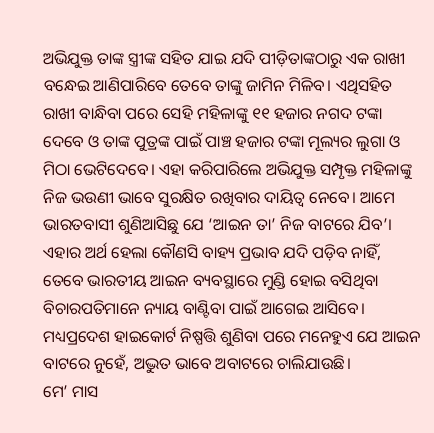ଅଭିଯୁକ୍ତ ତାଙ୍କ ସ୍ତ୍ରୀଙ୍କ ସହିତ ଯାଇ ଯଦି ପୀଡ଼ିତାଙ୍କଠାରୁ ଏକ ରାଖୀ ବନ୍ଧେଇ ଆଣିପାରିବେ ତେବେ ତାଙ୍କୁ ଜାମିନ ମିଳିବ। ଏଥିସହିତ ରାଖୀ ବାନ୍ଧିବା ପରେ ସେହି ମହିଳାଙ୍କୁ ୧୧ ହଜାର ନଗଦ ଟଙ୍କା ଦେବେ ଓ ତାଙ୍କ ପୁତ୍ରଙ୍କ ପାଇଁ ପାଞ୍ଚ ହଜାର ଟଙ୍କା ମୂଲ୍ୟର ଲୁଗା ଓ ମିଠା ଭେଟିଦେବେ। ଏହା କରିପାରିଲେ ଅଭିଯୁକ୍ତ ସମ୍ପୃକ୍ତ ମହିଳାଙ୍କୁ ନିଜ ଭଉଣୀ ଭାବେ ସୁରକ୍ଷିତ ରଖିବାର ଦାୟିତ୍ୱ ନେବେ। ଆମେ ଭାରତବାସୀ ଶୁଣିଆସିଛୁ ଯେ ‘ଆଇନ ତା’ ନିଜ ବାଟରେ ଯିବ’। ଏହାର ଅର୍ଥ ହେଲା କୌଣସି ବାହ୍ୟ ପ୍ରଭାବ ଯଦି ପଡ଼ିବ ନାହିଁ, ତେବେ ଭାରତୀୟ ଆଇନ ବ୍ୟବସ୍ଥାରେ ମୁଣ୍ଡି ହୋଇ ବସିଥିବା ବିଚାରପତିମାନେ ନ୍ୟାୟ ବାଣ୍ଟିବା ପାଇଁ ଆଗେଇ ଆସିବେ। ମଧ୍ୟପ୍ରଦେଶ ହାଇକୋର୍ଟ ନିଷ୍ପତ୍ତି ଶୁଣିବା ପରେ ମନେହୁଏ ଯେ ଆଇନ ବାଟରେ ନୁହେଁ, ଅଦ୍ଭୁତ ଭାବେ ଅବାଟରେ ଚାଲିଯାଉଛି।
ମେ’ ମାସ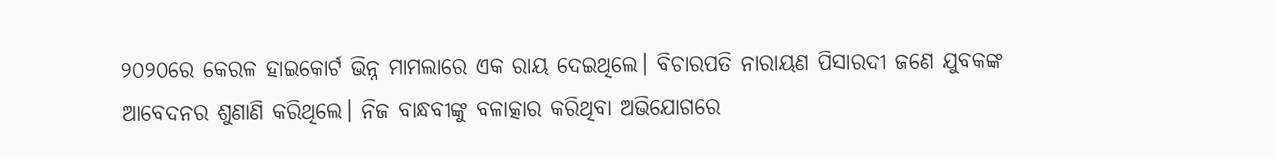୨୦୨୦ରେ କେରଳ ହାଇକୋର୍ଟ ଭିନ୍ନ ମାମଲାରେ ଏକ ରାୟ ଦେଇଥିଲେ। ବିଚାରପତି ନାରାୟଣ ପିସାରଦୀ ଜଣେ ଯୁବକଙ୍କ ଆବେଦନର ଶୁଣାଣି କରିଥିଲେ। ନିଜ ବାନ୍ଧବୀଙ୍କୁ ବଳାତ୍କାର କରିଥିବା ଅଭିଯୋଗରେ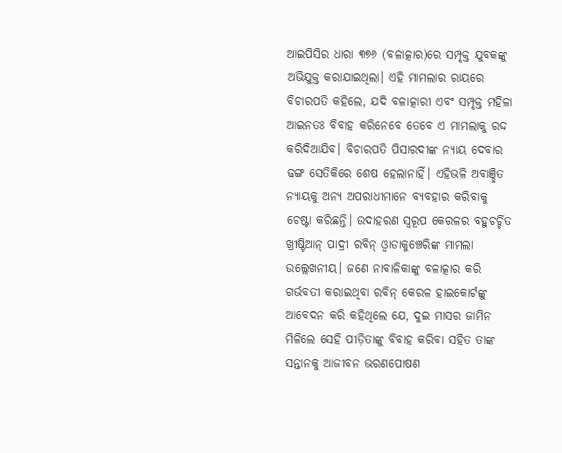ଆଇପିସିର ଧାରା ୩୭୬ (ବଳାତ୍କାର)ରେ ସମ୍ପୃକ୍ତ ଯୁବକଙ୍କୁ ଅଭିଯୁକ୍ତ କରାଯାଇଥିଲା। ଏହି ମାମଲାର ରାୟରେ ବିଚାରପତି କହିଲେ, ଯଦି ବଳାତ୍କାରୀ ଏବଂ ସମ୍ପୃକ୍ତ ମହିଳା ଆଇନତଃ ବିବାହ କରିନେବେ ତେବେ ଏ ମାମଲାକୁ ରଦ୍ଦ କରିଦିଆଯିବ। ବିଚାରପତି ପିସାରଦୀଙ୍କ ନ୍ୟାୟ ଦେବାର ଢଙ୍ଗ ସେତିକିରେ ଶେଷ ହେଲାନାହିଁ। ଏହିଭଳି ଅବାଞ୍ଛିତ ନ୍ୟାୟକୁ ଅନ୍ୟ ଅପରାଧୀମାନେ ବ୍ୟବହାର କରିବାକୁ ଚେଷ୍ଟା କରିଛନ୍ତି। ଉଦାହରଣ ସ୍ବରୂପ କେରଳର ବହୁଚର୍ଚ୍ଚିତ ଖ୍ରୀଷ୍ଟିଆନ୍‌ ପାଦ୍ରୀ ରବିନ୍‌ ଓ୍ବାଡାକୁଞ୍ଚେରିଙ୍କ ମାମଲା ଉଲ୍ଲେଖନୀୟ। ଜଣେ ନାବାଳିକାଙ୍କୁ ବଳାତ୍କାର କରି ଗର୍ଭବତୀ କରାଇଥିବା ରବିନ୍‌ କେରଳ ହାଇକୋର୍ଟଙ୍କୁ ଆବେଦନ କରି କହିଥିଲେ ଯେ, ଦୁଇ ମାସର ଜାମିନ ମିଳିଲେ ସେହି ପୀଡ଼ିତାଙ୍କୁ ବିବାହ କରିବା ସହିତ ତାଙ୍କ ସନ୍ତାନକୁ ଆଜୀବନ ଭରଣପୋଷଣ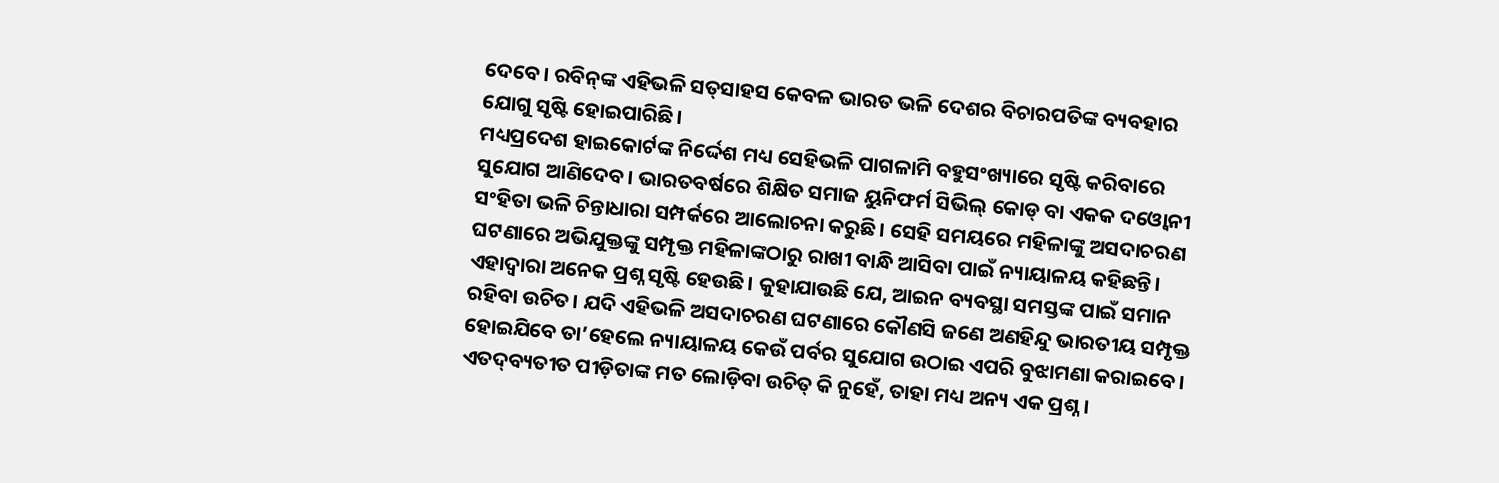ଦେବେ। ରବିନ୍‌ଙ୍କ ଏହିଭଳି ସତ୍‌ସାହସ କେବଳ ଭାରତ ଭଳି ଦେଶର ବିଚାରପତିଙ୍କ ବ୍ୟବହାର ଯୋଗୁ ସୃଷ୍ଟି ହୋଇପାରିଛି।
ମଧ୍ୟପ୍ରଦେଶ ହାଇକୋର୍ଟଙ୍କ ନିର୍ଦ୍ଦେଶ ମଧ୍ୟ ସେହିଭଳି ପାଗଳାମି ବହୁସଂଖ୍ୟାରେ ସୃଷ୍ଟି କରିବାରେ ସୁଯୋଗ ଆଣିଦେବ। ଭାରତବର୍ଷରେ ଶିକ୍ଷିତ ସମାଜ ୟୁନିଫର୍ମ ସିଭିଲ୍‌ କୋଡ୍‌ ବା ଏକକ ଦଓ୍ବୋନୀ ସଂହିତା ଭଳି ଚିନ୍ତାଧାରା ସମ୍ପର୍କରେ ଆଲୋଚନା କରୁଛି। ସେହି ସମୟରେ ମହିଳାଙ୍କୁ ଅସଦାଚରଣ ଘଟଣାରେ ଅଭିଯୁକ୍ତଙ୍କୁ ସମ୍ପୃକ୍ତ ମହିଳାଙ୍କଠାରୁ ରାଖୀ ବାନ୍ଧି ଆସିବା ପାଇଁ ନ୍ୟାୟାଳୟ କହିଛନ୍ତି। ଏହାଦ୍ୱାରା ଅନେକ ପ୍ରଶ୍ନ ସୃଷ୍ଟି ହେଉଛି। କୁହାଯାଉଛି ଯେ, ଆଇନ ବ୍ୟବସ୍ଥା ସମସ୍ତଙ୍କ ପାଇଁ ସମାନ ରହିବା ଉଚିତ। ଯଦି ଏହିଭଳି ଅସଦାଚରଣ ଘଟଣାରେ କୌଣସି ଜଣେ ଅଣହିନ୍ଦୁ ଭାରତୀୟ ସମ୍ପୃକ୍ତ ହୋଇଯିବେ ତା’ହେଲେ ନ୍ୟାୟାଳୟ କେଉଁ ପର୍ବର ସୁଯୋଗ ଉଠାଇ ଏପରି ବୁଝାମଣା କରାଇବେ। ଏତଦ୍‌ବ୍ୟତୀତ ପୀଡ଼ିତାଙ୍କ ମତ ଲୋଡ଼ିବା ଉଚିତ୍‌ କି ନୁହେଁ, ତାହା ମଧ୍ୟ ଅନ୍ୟ ଏକ ପ୍ରଶ୍ନ।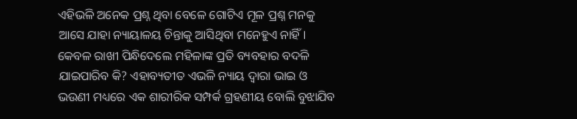ଏହିଭଳି ଅନେକ ପ୍ରଶ୍ନ ଥିବା ବେଳେ ଗୋଟିଏ ମୂଳ ପ୍ରଶ୍ନ ମନକୁ ଆସେ ଯାହା ନ୍ୟାୟାଳୟ ଚିନ୍ତାକୁ ଆସିଥିବା ମନେହୁଏ ନାହିଁ। କେବଳ ରାଖୀ ପିନ୍ଧିଦେଲେ ମହିଳାଙ୍କ ପ୍ରତି ବ୍ୟବହାର ବଦଳି ଯାଇପାରିବ କି? ଏହାବ୍ୟତୀତ ଏଭଳି ନ୍ୟାୟ ଦ୍ୱାରା ଭାଇ ଓ ଭଉଣୀ ମଧ୍ୟରେ ଏକ ଶାରୀରିକ ସମ୍ପର୍କ ଗ୍ରହଣୀୟ ବୋଲି ବୁଝାଯିବ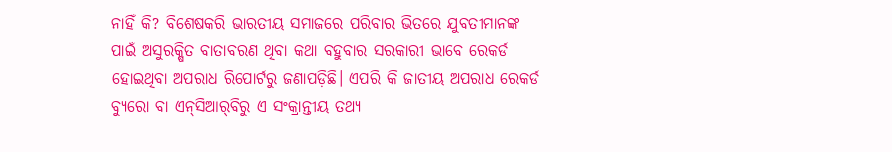ନାହିଁ କି? ବିଶେଷକରି ଭାରତୀୟ ସମାଜରେ ପରିବାର ଭିତରେ ଯୁବତୀମାନଙ୍କ ପାଇଁ ଅସୁରକ୍ଷିତ ବାତାବରଣ ଥିବା କଥା ବହୁବାର ସରକାରୀ ଭାବେ ରେକର୍ଡ ହୋଇଥିବା ଅପରାଧ ରିପୋର୍ଟରୁ ଜଣାପଡ଼ିଛି। ଏପରି କି ଜାତୀୟ ଅପରାଧ ରେକର୍ଡ ବ୍ୟୁରୋ ବା ଏନ୍‌ସିଆର୍‌ବିରୁ ଏ ସଂକ୍ରାନ୍ତୀୟ ତଥ୍ୟ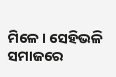ମିଳେ। ସେହିଭଳି ସମାଜରେ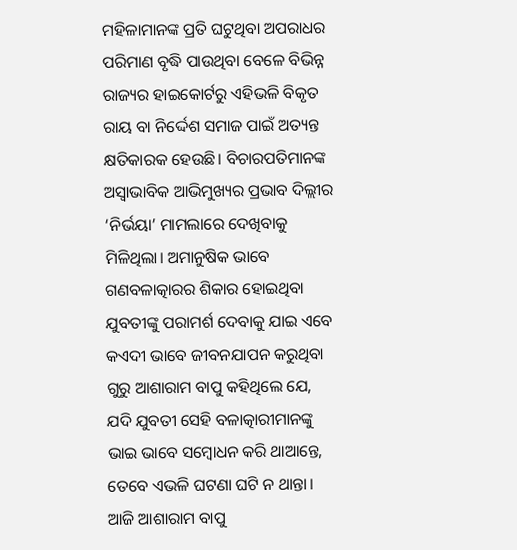ମହିଳାମାନଙ୍କ ପ୍ରତି ଘଟୁଥିବା ଅପରାଧର ପରିମାଣ ବୃଦ୍ଧି ପାଉଥିବା ବେଳେ ବିଭିନ୍ନ ରାଜ୍ୟର ହାଇକୋର୍ଟରୁ ଏହିଭଳି ବିକୃତ ରାୟ ବା ନିର୍ଦ୍ଦେଶ ସମାଜ ପାଇଁ ଅତ୍ୟନ୍ତ କ୍ଷତିକାରକ ହେଉଛି। ବିଚାରପତିମାନଙ୍କ ଅସ୍ବାଭାବିକ ଆଭିମୁଖ୍ୟର ପ୍ରଭାବ ଦିଲ୍ଲୀର ‘ନିର୍ଭୟା’ ମାମଲାରେ ଦେଖିବାକୁ ମିଳିଥିଲା। ଅମାନୁଷିକ ଭାବେ ଗଣବଳାତ୍କାରର ଶିକାର ହୋଇଥିବା ଯୁବତୀଙ୍କୁ ପରାମର୍ଶ ଦେବାକୁ ଯାଇ ଏବେ କଏଦୀ ଭାବେ ଜୀବନଯାପନ କରୁଥିବା ଗୁରୁ ଆଶାରାମ ବାପୁ କହିଥିଲେ ଯେ, ଯଦି ଯୁବତୀ ସେହି ବଳାତ୍କାରୀମାନଙ୍କୁ ଭାଇ ଭାବେ ସମ୍ବୋଧନ କରି ଥାଆନ୍ତେ, ତେବେ ଏଭଳି ଘଟଣା ଘଟି ନ ଥାନ୍ତା। ଆଜି ଆଶାରାମ ବାପୁ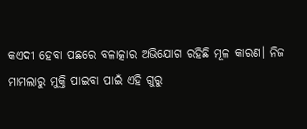କଏଦୀ ହେବା ପଛରେ ବଳାତ୍କାର ଅଭିଯୋଗ ରହିଛି ମୂଳ କାରଣ। ନିଜ ମାମଲାରୁ ମୁକ୍ତି ପାଇବା ପାଇଁ ଏହି ଗୁରୁ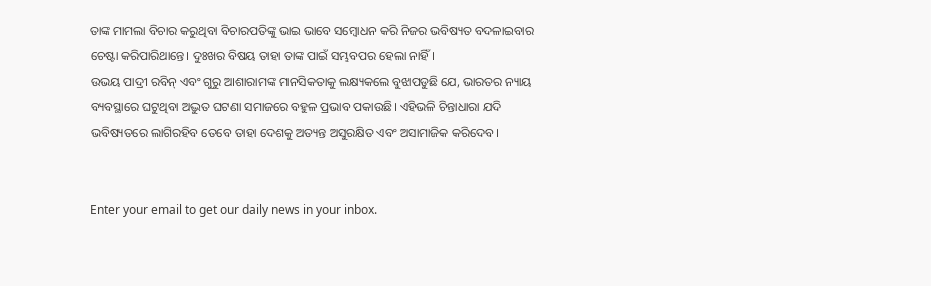ତାଙ୍କ ମାମଲା ବିଚାର କରୁଥିବା ବିଚାରପତିଙ୍କୁ ଭାଇ ଭାବେ ସମ୍ବୋଧନ କରି ନିଜର ଭବିଷ୍ୟତ ବଦଳାଇବାର ଚେଷ୍ଟା କରିପାରିଥାନ୍ତେ। ଦୁଃଖର ବିଷୟ ତାହା ତାଙ୍କ ପାଇଁ ସମ୍ଭବପର ହେଲା ନାହିଁ।
ଉଭୟ ପାଦ୍ରୀ ରବିନ୍‌ ଏବଂ ଗୁରୁ ଆଶାରାମଙ୍କ ମାନସିକତାକୁ ଲକ୍ଷ୍ୟକଲେ ବୁଝାପଡୁଛି ଯେ, ଭାରତର ନ୍ୟାୟ ବ୍ୟବସ୍ଥାରେ ଘଟୁଥିବା ଅଦ୍ଭୁତ ଘଟଣା ସମାଜରେ ବହୁଳ ପ୍ରଭାବ ପକାଉଛି। ଏହିଭଳି ଚିନ୍ତାଧାରା ଯଦି ଭବିଷ୍ୟତରେ ଲାଗିରହିବ ତେବେ ତାହା ଦେଶକୁ ଅତ୍ୟନ୍ତ ଅସୁରକ୍ଷିତ ଏବଂ ଅସାମାଜିକ କରିଦେବ।


Enter your email to get our daily news in your inbox.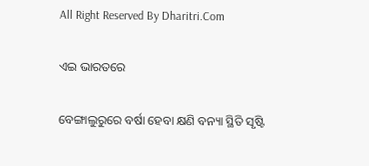All Right Reserved By Dharitri.Com

ଏଇ ଭାରତରେ

ବେଙ୍ଗାଲୁରୁରେ ବର୍ଷା ହେବା କ୍ଷଣି ବନ୍ୟା ସ୍ଥିତି ସୃଷ୍ଟି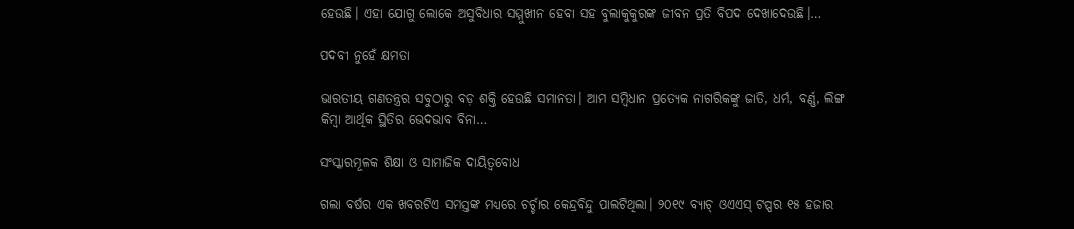ହେଉଛି। ଏହା ଯୋଗୁ ଲୋକେ ଅସୁବିଧାର ସମ୍ମୁଖୀନ ହେବା ସହ ବୁଲାକୁକୁରଙ୍କ ଜୀବନ ପ୍ରତି ବିପଦ ଦେଖାଦେଉଛି।…

ପଦବୀ ନୁହେଁ କ୍ଷମତା

ଭାରତୀୟ ଗଣତନ୍ତ୍ରର ସବୁଠାରୁ ବଡ଼ ଶକ୍ତି ହେଉଛି ସମାନତା। ଆମ ସମ୍ବିଧାନ ପ୍ରତ୍ୟେକ ନାଗରିକଙ୍କୁ ଜାତି, ଧର୍ମ, ବର୍ଣ୍ଣ, ଲିଙ୍ଗ କିମ୍ବା ଆର୍ଥିକ ସ୍ଥିତିର ଭେଦଭାବ ବିନା…

ସଂସ୍କାରମୂଳକ ଶିକ୍ଷା ଓ ସାମାଜିକ ଦାୟିତ୍ୱବୋଧ

ଗଲା ବର୍ଷର ଏକ ଖବରଟିଏ ସମସ୍ତଙ୍କ ମଧ୍ୟରେ ଚର୍ଚ୍ଚାର କେନ୍ଦ୍ରବିନ୍ଦୁ ପାଲଟିଥିଲା। ୨୦୧୯ ବ୍ୟାଚ୍‌ ଓଏଏସ୍‌ ଟପ୍ପର ୧୫ ହଜାର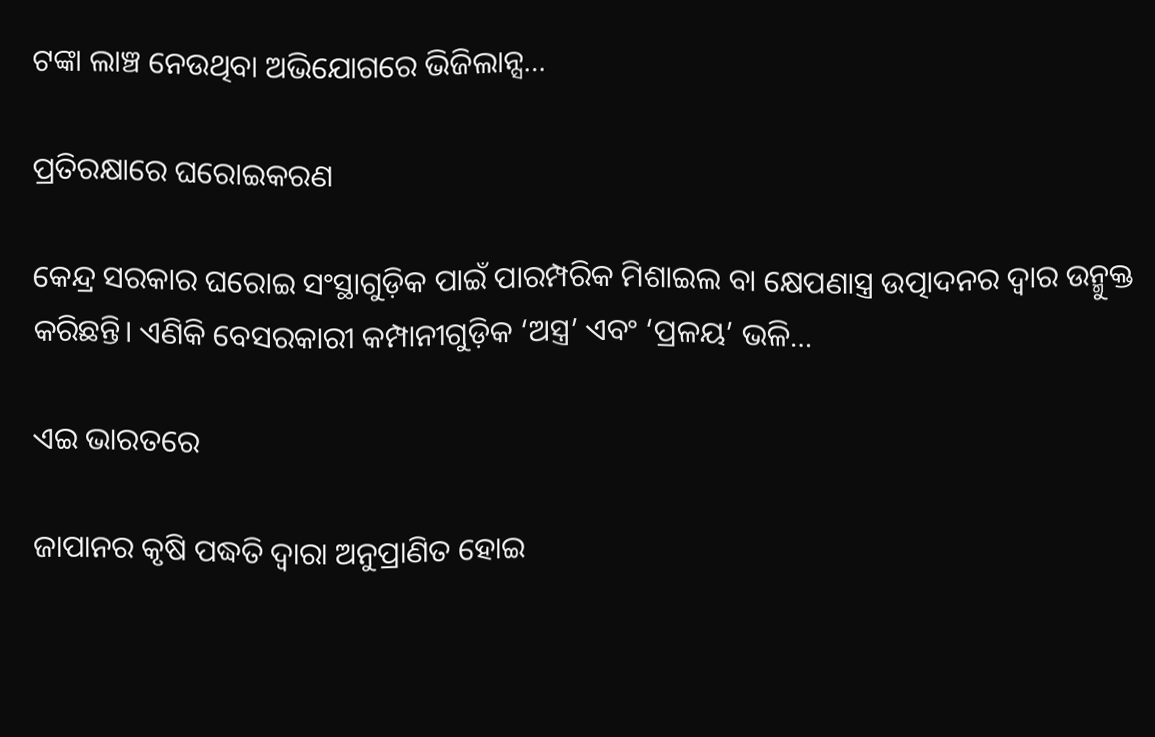ଟଙ୍କା ଲାଞ୍ଚ ନେଉଥିବା ଅଭିଯୋଗରେ ଭିଜିଲାନ୍ସ…

ପ୍ରତିରକ୍ଷାରେ ଘରୋଇକରଣ

କେନ୍ଦ୍ର ସରକାର ଘରୋଇ ସଂସ୍ଥାଗୁଡ଼ିକ ପାଇଁ ପାରମ୍ପରିକ ମିଶାଇଲ ବା କ୍ଷେପଣାସ୍ତ୍ର ଉତ୍ପାଦନର ଦ୍ୱାର ଉନ୍ମୁକ୍ତ କରିଛନ୍ତି। ଏଣିକି ବେସରକାରୀ କମ୍ପାନୀଗୁଡ଼ିକ ‘ଅସ୍ତ୍ର’ ଏବଂ ‘ପ୍ରଳୟ’ ଭଳି…

ଏଇ ଭାରତରେ

ଜାପାନର କୃଷି ପଦ୍ଧତି ଦ୍ୱାରା ଅନୁପ୍ରାଣିତ ହୋଇ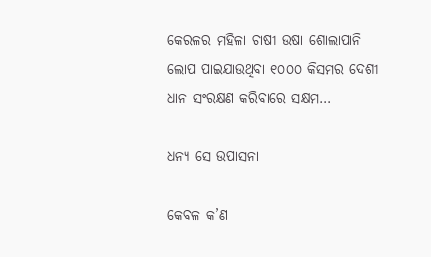କେରଳର ମହିଳା ଚାଷୀ ଉଷା ଶୋଲାପାନି ଲୋପ ପାଇଯାଉଥିବା ୧୦୦୦ କିସମର ଦେଶୀ ଧାନ ସଂରକ୍ଷଣ କରିବାରେ ସକ୍ଷମ…

ଧନ୍ୟ ସେ ଉପାସନା

କେବଳ କ’ଣ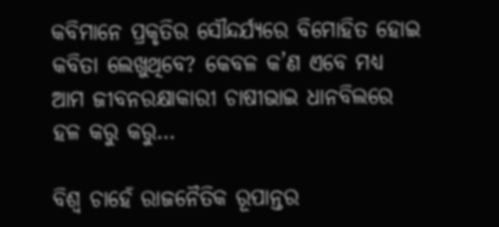କବିମାନେ ପ୍ରକୃତିର ସୌନ୍ଦର୍ଯ୍ୟରେ ବିମୋହିତ ହୋଇ କବିତା ଲେଖୁଥିବେ? କେବଳ କ’ଣ ଏବେ ମଧ୍ୟ ଆମ ଜୀବନରକ୍ଷାକାରୀ ଚାଷୀଭାଇ ଧାନବିଲରେ ହଳ କରୁ କରୁ…

ବିଶ୍ୱ ଚାହେଁ ରାଜନୈତିକ ରୂପାନ୍ତର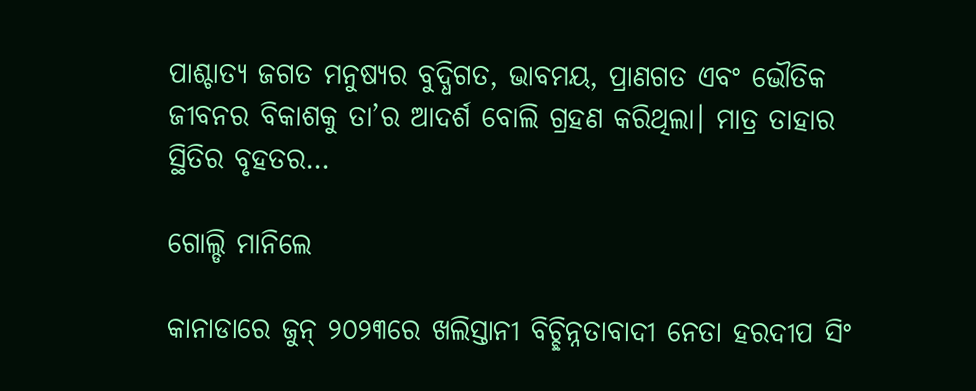ପାଶ୍ଚାତ୍ୟ ଜଗତ ମନୁଷ୍ୟର ବୁଦ୍ଧିଗତ, ଭାବମୟ, ପ୍ରାଣଗତ ଏବଂ ଭୌତିକ ଜୀବନର ବିକାଶକୁ ତା’ର ଆଦର୍ଶ ବୋଲି ଗ୍ରହଣ କରିଥିଲା। ମାତ୍ର ତାହାର ସ୍ଥିତିର ବୃହତର…

ଗୋଲ୍ଡି ମାନିଲେ

କାନାଡାରେ ଜୁନ୍‌ ୨୦୨୩ରେ ଖଲିସ୍ତାନୀ ବିଚ୍ଛିନ୍ନତାବାଦୀ ନେତା ହରଦୀପ ସିଂ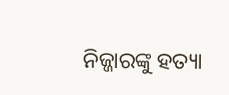ନିଜ୍ଜାରଙ୍କୁ ହତ୍ୟା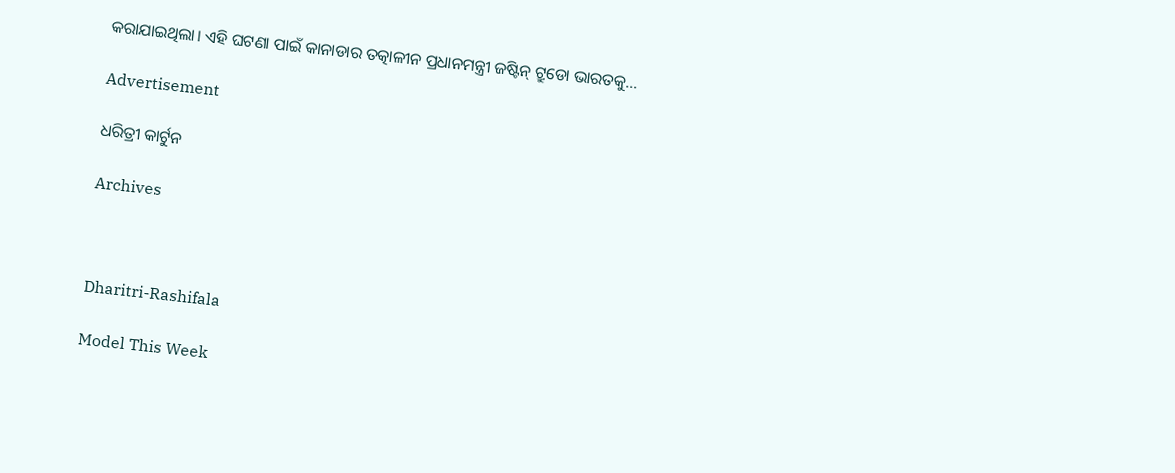କରାଯାଇଥିଲା। ଏହି ଘଟଣା ପାଇଁ କାନାଡାର ତତ୍କାଳୀନ ପ୍ରଧାନମନ୍ତ୍ରୀ ଜଷ୍ଟିନ୍‌ ଟ୍ରୁଡୋ ଭାରତକୁ…

Advertisement

ଧରିତ୍ରୀ କାର୍ଟୁନ

Archives



Dharitri-Rashifala

Model This Week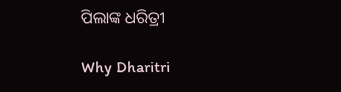ପିଲାଙ୍କ ଧରିତ୍ରୀ

Why Dharitri